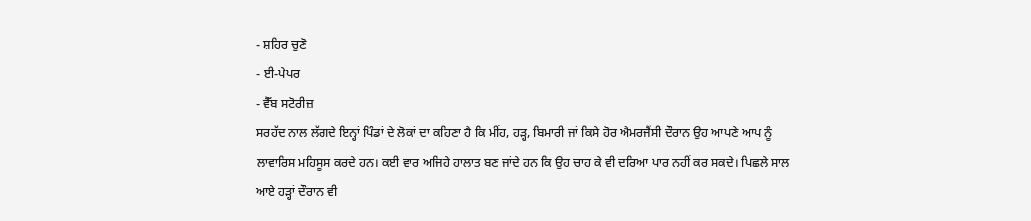- ਸ਼ਹਿਰ ਚੁਣੋ
- ਈ-ਪੇਪਰ
- ਵੈੱਬ ਸਟੋਰੀਜ਼
ਸਰਹੱਦ ਨਾਲ ਲੱਗਦੇ ਇਨ੍ਹਾਂ ਪਿੰਡਾਂ ਦੇ ਲੋਕਾਂ ਦਾ ਕਹਿਣਾ ਹੈ ਕਿ ਮੀਂਹ, ਹੜ੍ਹ, ਬਿਮਾਰੀ ਜਾਂ ਕਿਸੇ ਹੋਰ ਐਮਰਜੈਂਸੀ ਦੌਰਾਨ ਉਹ ਆਪਣੇ ਆਪ ਨੂੰ ਲਾਵਾਰਿਸ ਮਹਿਸੂਸ ਕਰਦੇ ਹਨ। ਕਈ ਵਾਰ ਅਜਿਹੇ ਹਾਲਾਤ ਬਣ ਜਾਂਦੇ ਹਨ ਕਿ ਉਹ ਚਾਹ ਕੇ ਵੀ ਦਰਿਆ ਪਾਰ ਨਹੀਂ ਕਰ ਸਕਦੇ। ਪਿਛਲੇ ਸਾਲ ਆਏ ਹੜ੍ਹਾਂ ਦੌਰਾਨ ਵੀ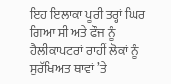ਇਹ ਇਲਾਕਾ ਪੂਰੀ ਤਰ੍ਹਾਂ ਘਿਰ ਗਿਆ ਸੀ ਅਤੇ ਫੌਜ ਨੂੰ ਹੈਲੀਕਾਪਟਰਾਂ ਰਾਹੀਂ ਲੋਕਾਂ ਨੂੰ ਸੁਰੱਖਿਅਤ ਥਾਵਾਂ ’ਤੇ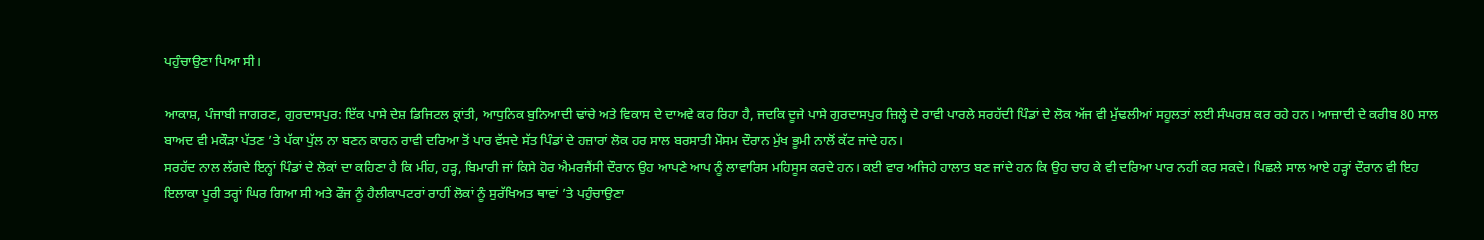ਪਹੁੰਚਾਉਣਾ ਪਿਆ ਸੀ।

ਆਕਾਸ਼, ਪੰਜਾਬੀ ਜਾਗਰਣ, ਗੁਰਦਾਸਪੁਰ: ਇੱਕ ਪਾਸੇ ਦੇਸ਼ ਡਿਜਿਟਲ ਕ੍ਰਾਂਤੀ, ਆਧੁਨਿਕ ਬੁਨਿਆਦੀ ਢਾਂਚੇ ਅਤੇ ਵਿਕਾਸ ਦੇ ਦਾਅਵੇ ਕਰ ਰਿਹਾ ਹੈ, ਜਦਕਿ ਦੂਜੇ ਪਾਸੇ ਗੁਰਦਾਸਪੁਰ ਜ਼ਿਲ੍ਹੇ ਦੇ ਰਾਵੀ ਪਾਰਲੇ ਸਰਹੱਦੀ ਪਿੰਡਾਂ ਦੇ ਲੋਕ ਅੱਜ ਵੀ ਮੁੱਢਲੀਆਂ ਸਹੂਲਤਾਂ ਲਈ ਸੰਘਰਸ਼ ਕਰ ਰਹੇ ਹਨ। ਆਜ਼ਾਦੀ ਦੇ ਕਰੀਬ 80 ਸਾਲ ਬਾਅਦ ਵੀ ਮਕੌੜਾ ਪੱਤਣ ’ਤੇ ਪੱਕਾ ਪੁੱਲ ਨਾ ਬਣਨ ਕਾਰਨ ਰਾਵੀ ਦਰਿਆ ਤੋਂ ਪਾਰ ਵੱਸਦੇ ਸੱਤ ਪਿੰਡਾਂ ਦੇ ਹਜ਼ਾਰਾਂ ਲੋਕ ਹਰ ਸਾਲ ਬਰਸਾਤੀ ਮੌਸਮ ਦੌਰਾਨ ਮੁੱਖ ਭੂਮੀ ਨਾਲੋਂ ਕੱਟ ਜਾਂਦੇ ਹਨ।
ਸਰਹੱਦ ਨਾਲ ਲੱਗਦੇ ਇਨ੍ਹਾਂ ਪਿੰਡਾਂ ਦੇ ਲੋਕਾਂ ਦਾ ਕਹਿਣਾ ਹੈ ਕਿ ਮੀਂਹ, ਹੜ੍ਹ, ਬਿਮਾਰੀ ਜਾਂ ਕਿਸੇ ਹੋਰ ਐਮਰਜੈਂਸੀ ਦੌਰਾਨ ਉਹ ਆਪਣੇ ਆਪ ਨੂੰ ਲਾਵਾਰਿਸ ਮਹਿਸੂਸ ਕਰਦੇ ਹਨ। ਕਈ ਵਾਰ ਅਜਿਹੇ ਹਾਲਾਤ ਬਣ ਜਾਂਦੇ ਹਨ ਕਿ ਉਹ ਚਾਹ ਕੇ ਵੀ ਦਰਿਆ ਪਾਰ ਨਹੀਂ ਕਰ ਸਕਦੇ। ਪਿਛਲੇ ਸਾਲ ਆਏ ਹੜ੍ਹਾਂ ਦੌਰਾਨ ਵੀ ਇਹ ਇਲਾਕਾ ਪੂਰੀ ਤਰ੍ਹਾਂ ਘਿਰ ਗਿਆ ਸੀ ਅਤੇ ਫੌਜ ਨੂੰ ਹੈਲੀਕਾਪਟਰਾਂ ਰਾਹੀਂ ਲੋਕਾਂ ਨੂੰ ਸੁਰੱਖਿਅਤ ਥਾਵਾਂ ’ਤੇ ਪਹੁੰਚਾਉਣਾ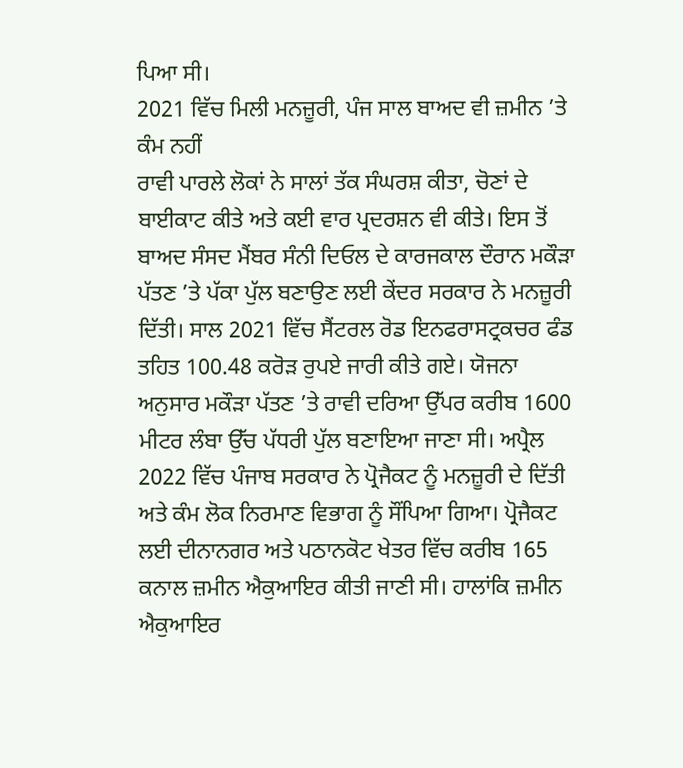ਪਿਆ ਸੀ।
2021 ਵਿੱਚ ਮਿਲੀ ਮਨਜ਼ੂਰੀ, ਪੰਜ ਸਾਲ ਬਾਅਦ ਵੀ ਜ਼ਮੀਨ ’ਤੇ ਕੰਮ ਨਹੀਂ
ਰਾਵੀ ਪਾਰਲੇ ਲੋਕਾਂ ਨੇ ਸਾਲਾਂ ਤੱਕ ਸੰਘਰਸ਼ ਕੀਤਾ, ਚੋਣਾਂ ਦੇ ਬਾਈਕਾਟ ਕੀਤੇ ਅਤੇ ਕਈ ਵਾਰ ਪ੍ਰਦਰਸ਼ਨ ਵੀ ਕੀਤੇ। ਇਸ ਤੋਂ ਬਾਅਦ ਸੰਸਦ ਮੈਂਬਰ ਸੰਨੀ ਦਿਓਲ ਦੇ ਕਾਰਜਕਾਲ ਦੌਰਾਨ ਮਕੌੜਾ ਪੱਤਣ ’ਤੇ ਪੱਕਾ ਪੁੱਲ ਬਣਾਉਣ ਲਈ ਕੇਂਦਰ ਸਰਕਾਰ ਨੇ ਮਨਜ਼ੂਰੀ ਦਿੱਤੀ। ਸਾਲ 2021 ਵਿੱਚ ਸੈਂਟਰਲ ਰੋਡ ਇਨਫਰਾਸਟ੍ਰਕਚਰ ਫੰਡ ਤਹਿਤ 100.48 ਕਰੋੜ ਰੁਪਏ ਜਾਰੀ ਕੀਤੇ ਗਏ। ਯੋਜਨਾ ਅਨੁਸਾਰ ਮਕੌੜਾ ਪੱਤਣ ’ਤੇ ਰਾਵੀ ਦਰਿਆ ਉੱਪਰ ਕਰੀਬ 1600 ਮੀਟਰ ਲੰਬਾ ਉੱਚ ਪੱਧਰੀ ਪੁੱਲ ਬਣਾਇਆ ਜਾਣਾ ਸੀ। ਅਪ੍ਰੈਲ 2022 ਵਿੱਚ ਪੰਜਾਬ ਸਰਕਾਰ ਨੇ ਪ੍ਰੋਜੈਕਟ ਨੂੰ ਮਨਜ਼ੂਰੀ ਦੇ ਦਿੱਤੀ ਅਤੇ ਕੰਮ ਲੋਕ ਨਿਰਮਾਣ ਵਿਭਾਗ ਨੂੰ ਸੌਂਪਿਆ ਗਿਆ। ਪ੍ਰੋਜੈਕਟ ਲਈ ਦੀਨਾਨਗਰ ਅਤੇ ਪਠਾਨਕੋਟ ਖੇਤਰ ਵਿੱਚ ਕਰੀਬ 165 ਕਨਾਲ ਜ਼ਮੀਨ ਐਕੁਆਇਰ ਕੀਤੀ ਜਾਣੀ ਸੀ। ਹਾਲਾਂਕਿ ਜ਼ਮੀਨ ਐਕੁਆਇਰ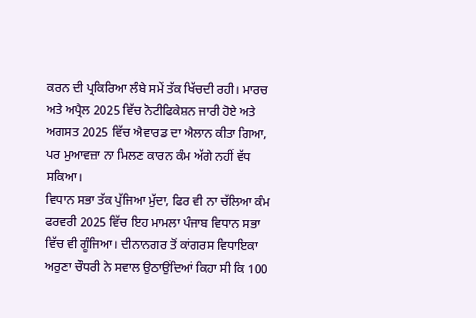ਕਰਨ ਦੀ ਪ੍ਰਕਿਰਿਆ ਲੰਬੇ ਸਮੇਂ ਤੱਕ ਖਿੱਚਦੀ ਰਹੀ। ਮਾਰਚ ਅਤੇ ਅਪ੍ਰੈਲ 2025 ਵਿੱਚ ਨੋਟੀਫਿਕੇਸ਼ਨ ਜਾਰੀ ਹੋਏ ਅਤੇ ਅਗਸਤ 2025 ਵਿੱਚ ਐਵਾਰਡ ਦਾ ਐਲਾਨ ਕੀਤਾ ਗਿਆ, ਪਰ ਮੁਆਵਜ਼ਾ ਨਾ ਮਿਲਣ ਕਾਰਨ ਕੰਮ ਅੱਗੇ ਨਹੀਂ ਵੱਧ ਸਕਿਆ।
ਵਿਧਾਨ ਸਭਾ ਤੱਕ ਪੁੱਜਿਆ ਮੁੱਦਾ, ਫਿਰ ਵੀ ਨਾ ਚੱਲਿਆ ਕੰਮ
ਫਰਵਰੀ 2025 ਵਿੱਚ ਇਹ ਮਾਮਲਾ ਪੰਜਾਬ ਵਿਧਾਨ ਸਭਾ ਵਿੱਚ ਵੀ ਗੂੰਜਿਆ। ਦੀਨਾਨਗਰ ਤੋਂ ਕਾਂਗਰਸ ਵਿਧਾਇਕਾ ਅਰੁਣਾ ਚੌਧਰੀ ਨੇ ਸਵਾਲ ਉਠਾਉਂਦਿਆਂ ਕਿਹਾ ਸੀ ਕਿ 100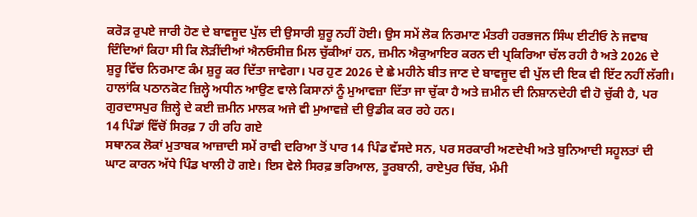ਕਰੋੜ ਰੁਪਏ ਜਾਰੀ ਹੋਣ ਦੇ ਬਾਵਜੂਦ ਪੁੱਲ ਦੀ ਉਸਾਰੀ ਸ਼ੁਰੂ ਨਹੀਂ ਹੋਈ। ਉਸ ਸਮੇਂ ਲੋਕ ਨਿਰਮਾਣ ਮੰਤਰੀ ਹਰਭਜਨ ਸਿੰਘ ਈਟੀਓ ਨੇ ਜਵਾਬ ਦਿੰਦਿਆਂ ਕਿਹਾ ਸੀ ਕਿ ਲੋੜੀਂਦੀਆਂ ਐਨਓਸੀਜ਼ ਮਿਲ ਚੁੱਕੀਆਂ ਹਨ, ਜ਼ਮੀਨ ਐਕੁਆਇਰ ਕਰਨ ਦੀ ਪ੍ਰਕਿਰਿਆ ਚੱਲ ਰਹੀ ਹੈ ਅਤੇ 2026 ਦੇ ਸ਼ੁਰੂ ਵਿੱਚ ਨਿਰਮਾਣ ਕੰਮ ਸ਼ੁਰੂ ਕਰ ਦਿੱਤਾ ਜਾਵੇਗਾ। ਪਰ ਹੁਣ 2026 ਦੇ ਛੇ ਮਹੀਨੇ ਬੀਤ ਜਾਣ ਦੇ ਬਾਵਜੂਦ ਵੀ ਪੁੱਲ ਦੀ ਇਕ ਵੀ ਇੱਟ ਨਹੀਂ ਲੱਗੀ। ਹਾਲਾਂਕਿ ਪਠਾਨਕੋਟ ਜ਼ਿਲ੍ਹੇ ਅਧੀਨ ਆਉਣ ਵਾਲੇ ਕਿਸਾਨਾਂ ਨੂੰ ਮੁਆਵਜ਼ਾ ਦਿੱਤਾ ਜਾ ਚੁੱਕਾ ਹੈ ਅਤੇ ਜ਼ਮੀਨ ਦੀ ਨਿਸ਼ਾਨਦੇਹੀ ਵੀ ਹੋ ਚੁੱਕੀ ਹੈ, ਪਰ ਗੁਰਦਾਸਪੁਰ ਜ਼ਿਲ੍ਹੇ ਦੇ ਕਈ ਜ਼ਮੀਨ ਮਾਲਕ ਅਜੇ ਵੀ ਮੁਆਵਜ਼ੇ ਦੀ ਉਡੀਕ ਕਰ ਰਹੇ ਹਨ।
14 ਪਿੰਡਾਂ ਵਿੱਚੋਂ ਸਿਰਫ਼ 7 ਹੀ ਰਹਿ ਗਏ
ਸਥਾਨਕ ਲੋਕਾਂ ਮੁਤਾਬਕ ਆਜ਼ਾਦੀ ਸਮੇਂ ਰਾਵੀ ਦਰਿਆ ਤੋਂ ਪਾਰ 14 ਪਿੰਡ ਵੱਸਦੇ ਸਨ, ਪਰ ਸਰਕਾਰੀ ਅਣਦੇਖੀ ਅਤੇ ਬੁਨਿਆਦੀ ਸਹੂਲਤਾਂ ਦੀ ਘਾਟ ਕਾਰਨ ਅੱਧੇ ਪਿੰਡ ਖਾਲੀ ਹੋ ਗਏ। ਇਸ ਵੇਲੇ ਸਿਰਫ਼ ਭਰਿਆਲ, ਤੂਰਬਾਨੀ, ਰਾਏਪੁਰ ਚਿੱਬ, ਮੰਮੀ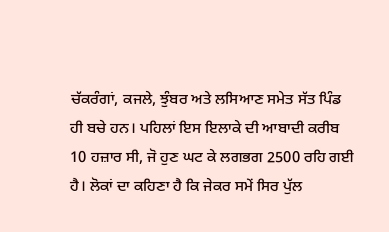ਚੱਕਰੰਗਾਂ, ਕਜਲੇ, ਝੁੰਬਰ ਅਤੇ ਲਸਿਆਣ ਸਮੇਤ ਸੱਤ ਪਿੰਡ ਹੀ ਬਚੇ ਹਨ। ਪਹਿਲਾਂ ਇਸ ਇਲਾਕੇ ਦੀ ਆਬਾਦੀ ਕਰੀਬ 10 ਹਜ਼ਾਰ ਸੀ, ਜੋ ਹੁਣ ਘਟ ਕੇ ਲਗਭਗ 2500 ਰਹਿ ਗਈ ਹੈ। ਲੋਕਾਂ ਦਾ ਕਹਿਣਾ ਹੈ ਕਿ ਜੇਕਰ ਸਮੇਂ ਸਿਰ ਪੁੱਲ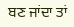ਬਣ ਜਾਂਦਾ ਤਾਂ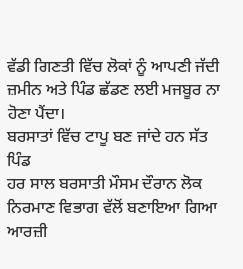ਵੱਡੀ ਗਿਣਤੀ ਵਿੱਚ ਲੋਕਾਂ ਨੂੰ ਆਪਣੀ ਜੱਦੀ ਜ਼ਮੀਨ ਅਤੇ ਪਿੰਡ ਛੱਡਣ ਲਈ ਮਜਬੂਰ ਨਾ ਹੋਣਾ ਪੈਂਦਾ।
ਬਰਸਾਤਾਂ ਵਿੱਚ ਟਾਪੂ ਬਣ ਜਾਂਦੇ ਹਨ ਸੱਤ ਪਿੰਡ
ਹਰ ਸਾਲ ਬਰਸਾਤੀ ਮੌਸਮ ਦੌਰਾਨ ਲੋਕ ਨਿਰਮਾਣ ਵਿਭਾਗ ਵੱਲੋਂ ਬਣਾਇਆ ਗਿਆ ਆਰਜ਼ੀ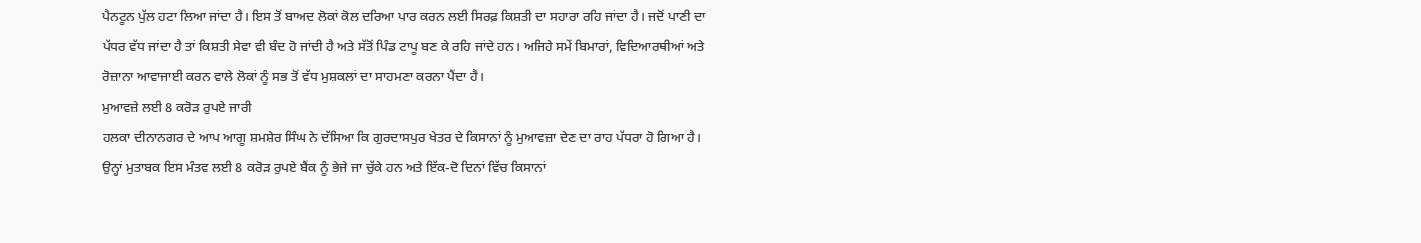ਪੈਨਟੂਨ ਪੁੱਲ ਹਟਾ ਲਿਆ ਜਾਂਦਾ ਹੈ। ਇਸ ਤੋਂ ਬਾਅਦ ਲੋਕਾਂ ਕੋਲ ਦਰਿਆ ਪਾਰ ਕਰਨ ਲਈ ਸਿਰਫ਼ ਕਿਸ਼ਤੀ ਦਾ ਸਹਾਰਾ ਰਹਿ ਜਾਂਦਾ ਹੈ। ਜਦੋਂ ਪਾਣੀ ਦਾ ਪੱਧਰ ਵੱਧ ਜਾਂਦਾ ਹੈ ਤਾਂ ਕਿਸ਼ਤੀ ਸੇਵਾ ਵੀ ਬੰਦ ਹੋ ਜਾਂਦੀ ਹੈ ਅਤੇ ਸੱਤੋਂ ਪਿੰਡ ਟਾਪੂ ਬਣ ਕੇ ਰਹਿ ਜਾਂਦੇ ਹਨ। ਅਜਿਹੇ ਸਮੇਂ ਬਿਮਾਰਾਂ, ਵਿਦਿਆਰਥੀਆਂ ਅਤੇ ਰੋਜ਼ਾਨਾ ਆਵਾਜਾਈ ਕਰਨ ਵਾਲੇ ਲੋਕਾਂ ਨੂੰ ਸਭ ਤੋਂ ਵੱਧ ਮੁਸ਼ਕਲਾਂ ਦਾ ਸਾਹਮਣਾ ਕਰਨਾ ਪੈਂਦਾ ਹੈ।
ਮੁਆਵਜ਼ੇ ਲਈ 8 ਕਰੋੜ ਰੁਪਏ ਜਾਰੀ
ਹਲਕਾ ਦੀਨਾਨਗਰ ਦੇ ਆਪ ਆਗੂ ਸ਼ਮਸ਼ੇਰ ਸਿੰਘ ਨੇ ਦੱਸਿਆ ਕਿ ਗੁਰਦਾਸਪੁਰ ਖੇਤਰ ਦੇ ਕਿਸਾਨਾਂ ਨੂੰ ਮੁਆਵਜ਼ਾ ਦੇਣ ਦਾ ਰਾਹ ਪੱਧਰਾ ਹੋ ਗਿਆ ਹੈ। ਉਨ੍ਹਾਂ ਮੁਤਾਬਕ ਇਸ ਮੰਤਵ ਲਈ 8 ਕਰੋੜ ਰੁਪਏ ਬੈਂਕ ਨੂੰ ਭੇਜੇ ਜਾ ਚੁੱਕੇ ਹਨ ਅਤੇ ਇੱਕ-ਦੋ ਦਿਨਾਂ ਵਿੱਚ ਕਿਸਾਨਾਂ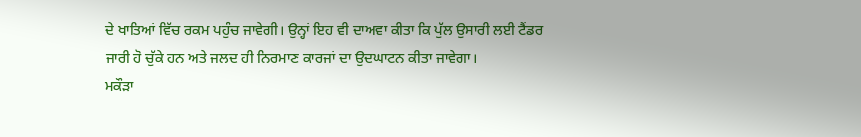ਦੇ ਖਾਤਿਆਂ ਵਿੱਚ ਰਕਮ ਪਹੁੰਚ ਜਾਵੇਗੀ। ਉਨ੍ਹਾਂ ਇਹ ਵੀ ਦਾਅਵਾ ਕੀਤਾ ਕਿ ਪੁੱਲ ਉਸਾਰੀ ਲਈ ਟੈਂਡਰ ਜਾਰੀ ਹੋ ਚੁੱਕੇ ਹਨ ਅਤੇ ਜਲਦ ਹੀ ਨਿਰਮਾਣ ਕਾਰਜਾਂ ਦਾ ਉਦਘਾਟਨ ਕੀਤਾ ਜਾਵੇਗਾ।
ਮਕੌੜਾ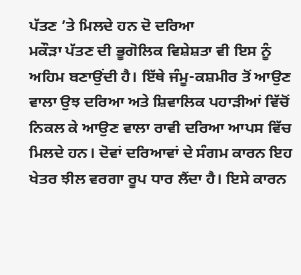ਪੱਤਣ ’ਤੇ ਮਿਲਦੇ ਹਨ ਦੋ ਦਰਿਆ
ਮਕੌੜਾ ਪੱਤਣ ਦੀ ਭੂਗੋਲਿਕ ਵਿਸ਼ੇਸ਼ਤਾ ਵੀ ਇਸ ਨੂੰ ਅਹਿਮ ਬਣਾਉਂਦੀ ਹੈ। ਇੱਥੇ ਜੰਮੂ-ਕਸ਼ਮੀਰ ਤੋਂ ਆਉਣ ਵਾਲਾ ਉਝ ਦਰਿਆ ਅਤੇ ਸ਼ਿਵਾਲਿਕ ਪਹਾੜੀਆਂ ਵਿੱਚੋਂ ਨਿਕਲ ਕੇ ਆਉਣ ਵਾਲਾ ਰਾਵੀ ਦਰਿਆ ਆਪਸ ਵਿੱਚ ਮਿਲਦੇ ਹਨ। ਦੋਵਾਂ ਦਰਿਆਵਾਂ ਦੇ ਸੰਗਮ ਕਾਰਨ ਇਹ ਖੇਤਰ ਝੀਲ ਵਰਗਾ ਰੂਪ ਧਾਰ ਲੈਂਦਾ ਹੈ। ਇਸੇ ਕਾਰਨ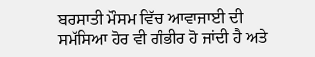ਬਰਸਾਤੀ ਮੌਸਮ ਵਿੱਚ ਆਵਾਜਾਈ ਦੀ ਸਮੱਸਿਆ ਹੋਰ ਵੀ ਗੰਭੀਰ ਹੋ ਜਾਂਦੀ ਹੈ ਅਤੇ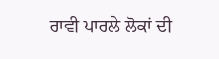ਰਾਵੀ ਪਾਰਲੇ ਲੋਕਾਂ ਦੀ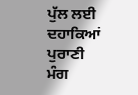ਪੁੱਲ ਲਈ ਦਹਾਕਿਆਂ ਪੁਰਾਣੀ ਮੰਗ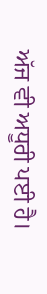ਅੱਜ ਵੀ ਅਧੂਰੀ ਪਈ ਹੈ।